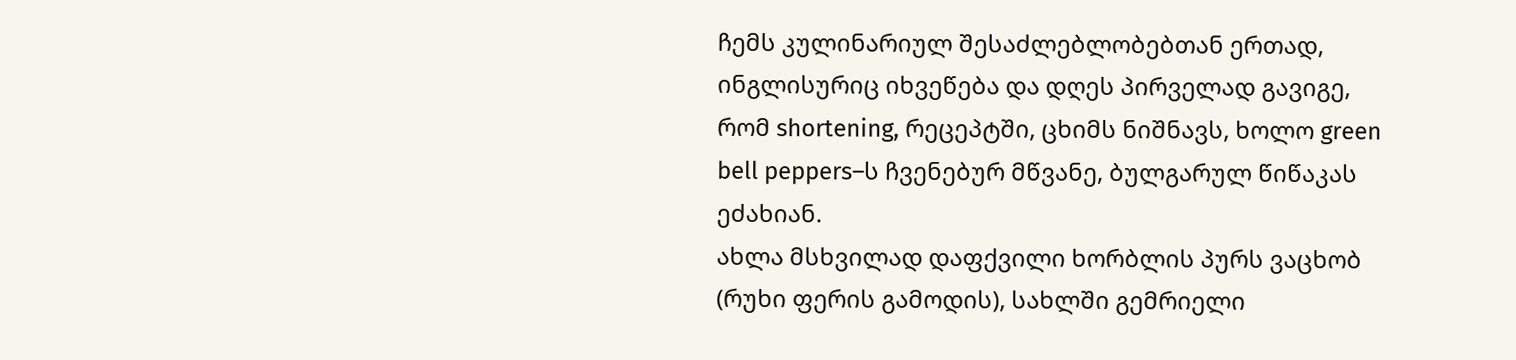ჩემს კულინარიულ შესაძლებლობებთან ერთად, ინგლისურიც იხვეწება და დღეს პირველად გავიგე, რომ shortening, რეცეპტში, ცხიმს ნიშნავს, ხოლო green bell peppers–ს ჩვენებურ მწვანე, ბულგარულ წიწაკას ეძახიან.
ახლა მსხვილად დაფქვილი ხორბლის პურს ვაცხობ (რუხი ფერის გამოდის), სახლში გემრიელი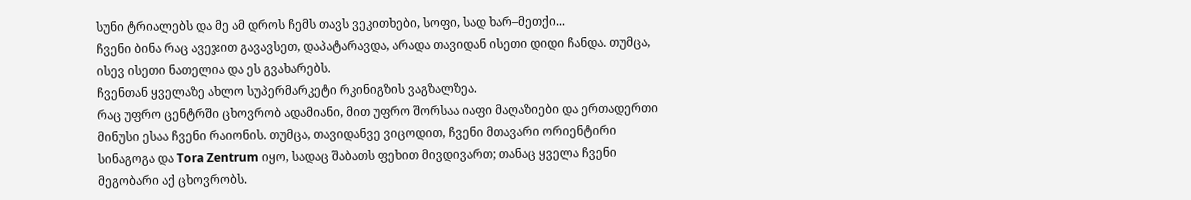სუნი ტრიალებს და მე ამ დროს ჩემს თავს ვეკითხები, სოფი, სად ხარ–მეთქი...
ჩვენი ბინა რაც ავეჯით გავავსეთ, დაპატარავდა, არადა თავიდან ისეთი დიდი ჩანდა. თუმცა, ისევ ისეთი ნათელია და ეს გვახარებს.
ჩვენთან ყველაზე ახლო სუპერმარკეტი რკინიგზის ვაგზალზეა.
რაც უფრო ცენტრში ცხოვრობ ადამიანი, მით უფრო შორსაა იაფი მაღაზიები და ერთადერთი მინუსი ესაა ჩვენი რაიონის. თუმცა, თავიდანვე ვიცოდით, ჩვენი მთავარი ორიენტირი სინაგოგა და Tora Zentrum იყო, სადაც შაბათს ფეხით მივდივართ; თანაც ყველა ჩვენი მეგობარი აქ ცხოვრობს.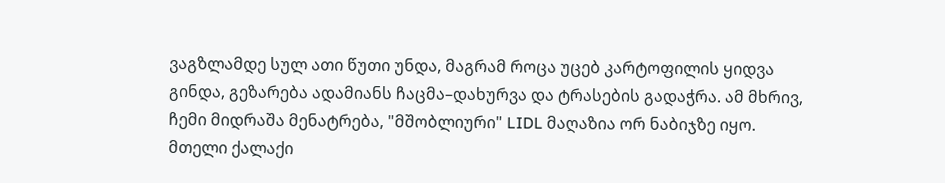ვაგზლამდე სულ ათი წუთი უნდა, მაგრამ როცა უცებ კარტოფილის ყიდვა გინდა, გეზარება ადამიანს ჩაცმა–დახურვა და ტრასების გადაჭრა. ამ მხრივ, ჩემი მიდრაშა მენატრება, "მშობლიური" LIDL მაღაზია ორ ნაბიჯზე იყო.
მთელი ქალაქი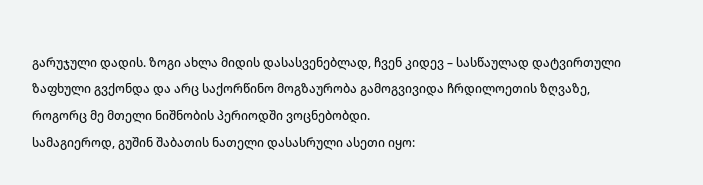გარუჯული დადის. ზოგი ახლა მიდის დასასვენებლად, ჩვენ კიდევ – სასწაულად დატვირთული ზაფხული გვქონდა და არც საქორწინო მოგზაურობა გამოგვივიდა ჩრდილოეთის ზღვაზე, როგორც მე მთელი ნიშნობის პერიოდში ვოცნებობდი.
სამაგიეროდ, გუშინ შაბათის ნათელი დასასრული ასეთი იყო: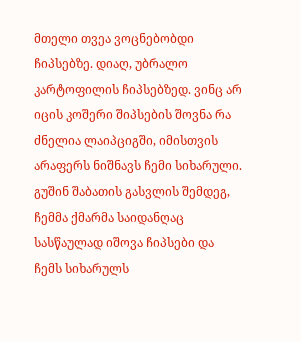მთელი თვეა ვოცნებობდი ჩიპსებზე. დიაღ, უბრალო კარტოფილის ჩიპსებზედ. ვინც არ იცის კოშერი შიპსების შოვნა რა ძნელია ლაიპციგში, იმისთვის არაფერს ნიშნავს ჩემი სიხარული. გუშინ შაბათის გასვლის შემდეგ, ჩემმა ქმარმა საიდანღაც სასწაულად იშოვა ჩიპსები და ჩემს სიხარულს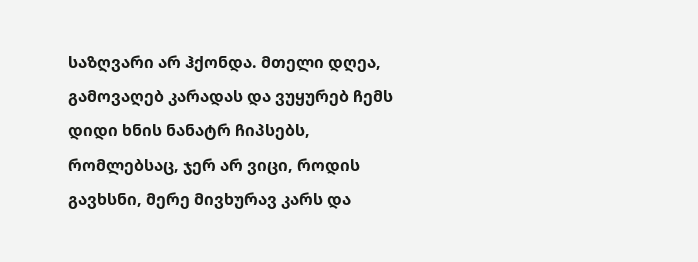საზღვარი არ ჰქონდა. მთელი დღეა, გამოვაღებ კარადას და ვუყურებ ჩემს დიდი ხნის ნანატრ ჩიპსებს, რომლებსაც, ჯერ არ ვიცი, როდის გავხსნი, მერე მივხურავ კარს და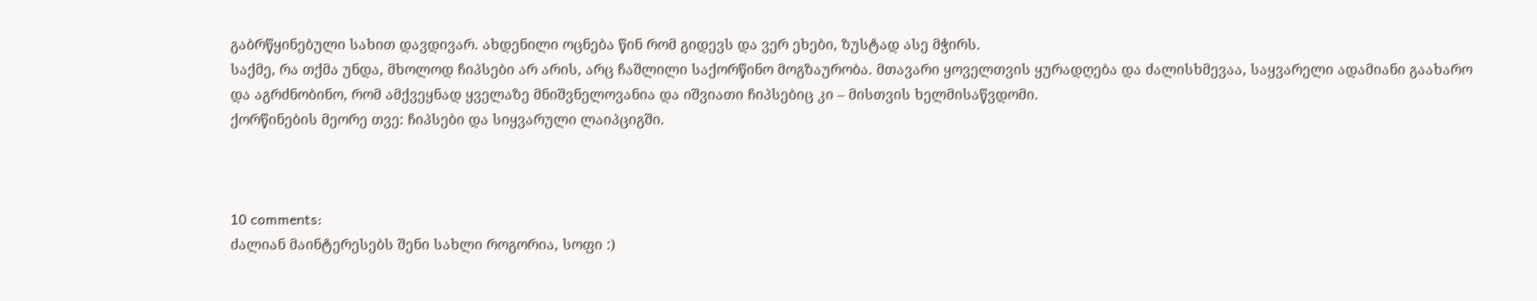გაბრწყინებული სახით დავდივარ. ახდენილი ოცნება წინ რომ გიდევს და ვერ ეხები, ზუსტად ასე მჭირს.
საქმე, რა თქმა უნდა, მხოლოდ ჩიპსები არ არის, არც ჩაშლილი საქორწინო მოგზაურობა. მთავარი ყოველთვის ყურადღება და ძალისხმევაა, საყვარელი ადამიანი გაახარო და აგრძნობინო, რომ ამქვეყნად ყველაზე მნიშვნელოვანია და იშვიათი ჩიპსებიც კი – მისთვის ხელმისაწვდომი.
ქორწინების მეორე თვე: ჩიპსები და სიყვარული ლაიპციგში.



10 comments:
ძალიან მაინტერესებს შენი სახლი როგორია, სოფი :)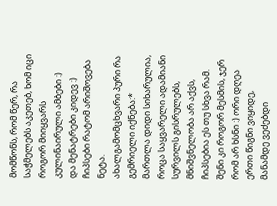მომწონს, რომ წერ, რა საჭმელებს აკეთებ, ხომ იცი როგორ მიიყვარს კულინაირული ამბები :)
და მენატრები კიდევ :)
ჩიპსები რატომ არიშოვება ნეტა.
ახალგამომცხვარი პური რა გემრიელი იქნება:*
მართლა დიდი სიხარულია, როცა საყვარელი ადამიანი სურვილს გისრულებს, მნიშვნელობა არ აქვს, ჩიპსებია ეს თუ სხვა რამ. შენი კი როგორ მესმის, ჯერ რომ არ ხსნი :) ორი დღეა ერთი წიგნი ვიყიდე, მანამდე ვეძებდი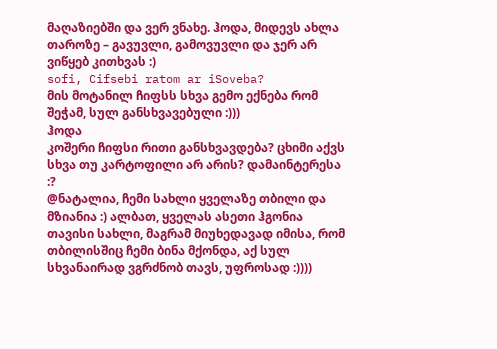მაღაზიებში და ვერ ვნახე. ჰოდა, მიდევს ახლა თაროზე – გავუვლი, გამოვუვლი და ჯერ არ ვიწყებ კითხვას :)
sofi, Cifsebi ratom ar iSoveba?
მის მოტანილ ჩიფსს სხვა გემო ექნება რომ შეჭამ, სულ განსხვავებული :)))
ჰოდა
კოშერი ჩიფსი რითი განსხვავდება? ცხიმი აქვს სხვა თუ კარტოფილი არ არის? დამაინტერესა :?
@ნატალია, ჩემი სახლი ყველაზე თბილი და მზიანია :) ალბათ, ყველას ასეთი ჰგონია თავისი სახლი, მაგრამ მიუხედავად იმისა, რომ თბილისშიც ჩემი ბინა მქონდა, აქ სულ სხვანაირად ვგრძნობ თავს, უფროსად :))))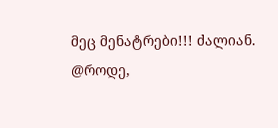მეც მენატრები!!! ძალიან.
@როდე,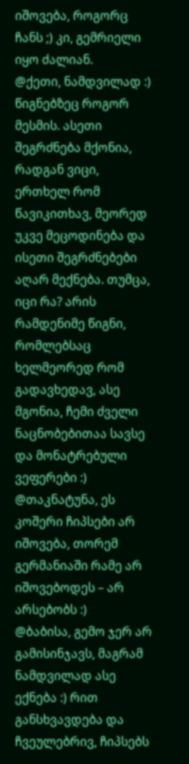იშოვება, როგორც ჩანს ;) კი, გემრიელი იყო ძალიან.
@ქეთი, ნამდვილად :) წიგნებზეც როგორ მესმის. ასეთი შეგრძნება მქონია, რადგან ვიცი, ერთხელ რომ წავიკითხავ, მეორედ უკვე მეცოდინება და ისეთი შეგრძნებები აღარ მექნება. თუმცა, იცი რა? არის რამდენიმე წიგნი, რომლებსაც ხელმეორედ რომ გადავხედავ, ასე მგონია, ჩემი ძველი ნაცნობებითაა სავსე და მონატრებული ვეფერები :)
@თაკნატუნა, ეს კოშერი ჩიპსები არ იშოვება, თორემ გერმანიაში რამე არ იშოვებოდეს – არ არსებობს :)
@ბაბისა, გემო ჯერ არ გამისინჯავს, მაგრამ ნამდვილად ასე ექნება :) რით განსხვავდება და ჩვეულებრივ, ჩიპსებს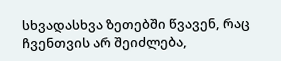სხვადასხვა ზეთებში წვავენ, რაც ჩვენთვის არ შეიძლება,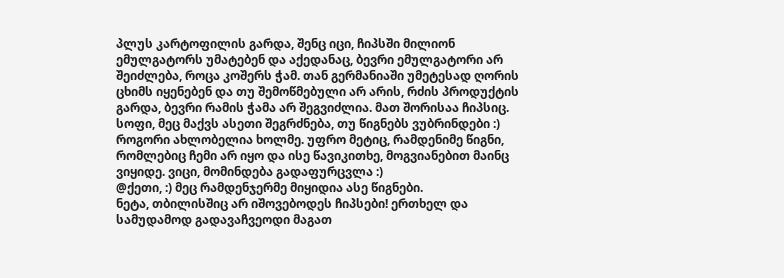პლუს კარტოფილის გარდა, შენც იცი, ჩიპსში მილიონ ემულგატორს უმატებენ და აქედანაც, ბევრი ემულგატორი არ შეიძლება, როცა კოშერს ჭამ. თან გერმანიაში უმეტესად ღორის ცხიმს იყენებენ და თუ შემოწმებული არ არის, რძის პროდუქტის გარდა, ბევრი რამის ჭამა არ შეგვიძლია. მათ შორისაა ჩიპსიც.
სოფი, მეც მაქვს ასეთი შეგრძნება, თუ წიგნებს ვუბრინდები :) როგორი ახლობელია ხოლმე. უფრო მეტიც, რამდენიმე წიგნი, რომლებიც ჩემი არ იყო და ისე წავიკითხე, მოგვიანებით მაინც ვიყიდე. ვიცი, მომინდება გადაფურცვლა :)
@ქეთი, :) მეც რამდენჯერმე მიყიდია ასე წიგნები.
ნეტა, თბილისშიც არ იშოვებოდეს ჩიპსები! ერთხელ და სამუდამოდ გადავაჩვეოდი მაგათ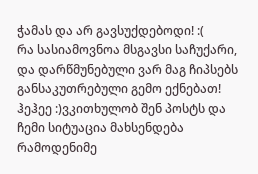ჭამას და არ გავსუქდებოდი! :(
რა სასიამოვნოა მსგავსი საჩუქარი, და დარწმუნებული ვარ მაგ ჩიპსებს განსაკუთრებული გემო ექნებათ!
ჰეჰეე :)ვკითხულობ შენ პოსტს და ჩემი სიტუაცია მახსენდება რამოდენიმე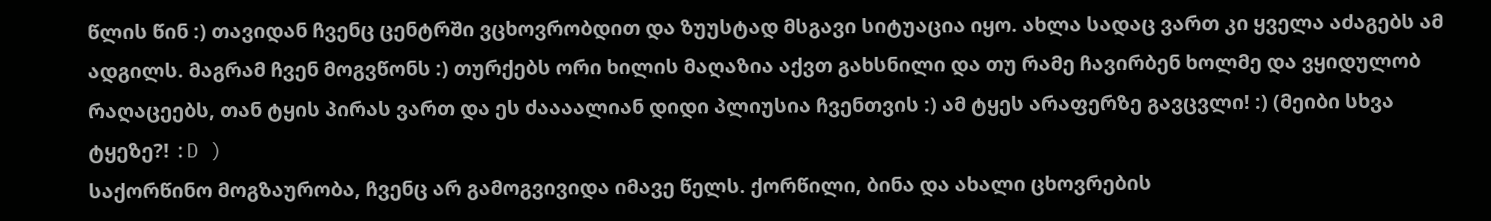წლის წინ :) თავიდან ჩვენც ცენტრში ვცხოვრობდით და ზუუსტად მსგავი სიტუაცია იყო. ახლა სადაც ვართ კი ყველა აძაგებს ამ ადგილს. მაგრამ ჩვენ მოგვწონს :) თურქებს ორი ხილის მაღაზია აქვთ გახსნილი და თუ რამე ჩავირბენ ხოლმე და ვყიდულობ რაღაცეებს, თან ტყის პირას ვართ და ეს ძაააალიან დიდი პლიუსია ჩვენთვის :) ამ ტყეს არაფერზე გავცვლი! :) (მეიბი სხვა ტყეზე?! :D )
საქორწინო მოგზაურობა, ჩვენც არ გამოგვივიდა იმავე წელს. ქორწილი, ბინა და ახალი ცხოვრების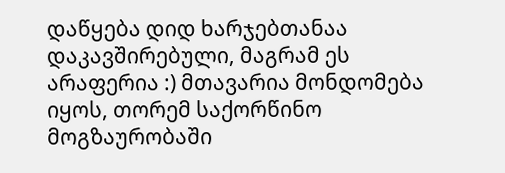დაწყება დიდ ხარჯებთანაა დაკავშირებული, მაგრამ ეს არაფერია :) მთავარია მონდომება იყოს, თორემ საქორწინო მოგზაურობაში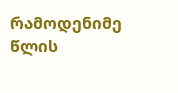რამოდენიმე წლის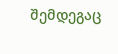შემდეგაც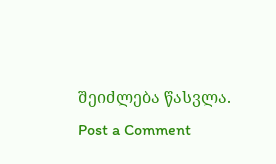შეიძლება წასვლა.
Post a Comment